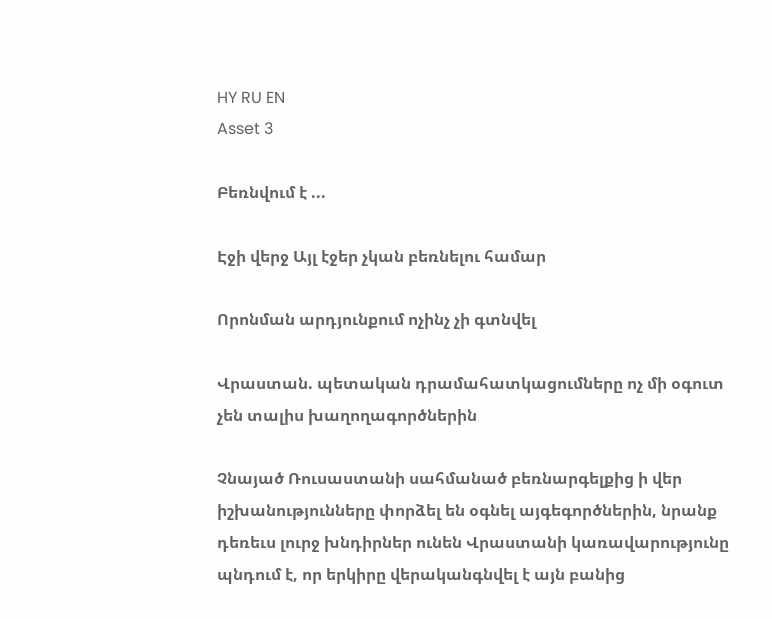HY RU EN
Asset 3

Բեռնվում է ...

Էջի վերջ Այլ էջեր չկան բեռնելու համար

Որոնման արդյունքում ոչինչ չի գտնվել

Վրաստան. պետական դրամահատկացումները ոչ մի օգուտ չեն տալիս խաղողագործներին

Չնայած Ռուսաստանի սահմանած բեռնարգելքից ի վեր իշխանությունները փորձել են օգնել այգեգործներին, նրանք դեռեւս լուրջ խնդիրներ ունեն Վրաստանի կառավարությունը պնդում է, որ երկիրը վերականգնվել է այն բանից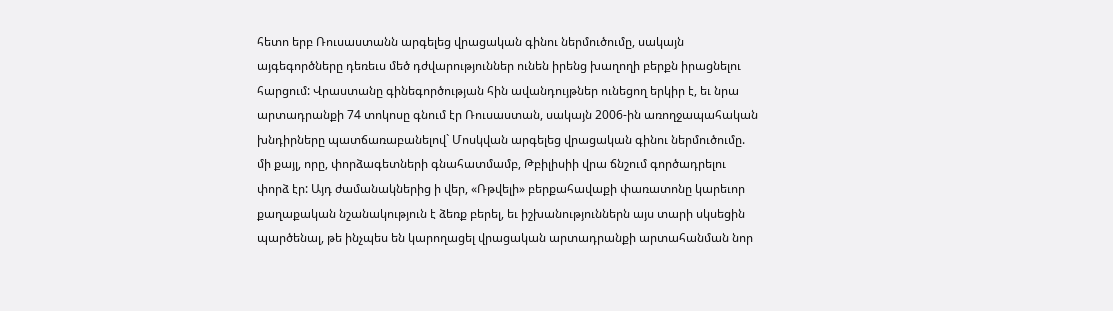հետո երբ Ռուսաստանն արգելեց վրացական գինու ներմուծումը, սակայն այգեգործները դեռեւս մեծ դժվարություններ ունեն իրենց խաղողի բերքն իրացնելու հարցում: Վրաստանը գինեգործության հին ավանդույթներ ունեցող երկիր է, եւ նրա արտադրանքի 74 տոկոսը գնում էր Ռուսաստան, սակայն 2006-ին առողջապահական խնդիրները պատճառաբանելով` Մոսկվան արգելեց վրացական գինու ներմուծումը. մի քայլ, որը, փորձագետների գնահատմամբ, Թբիլիսիի վրա ճնշում գործադրելու փորձ էր: Այդ ժամանակներից ի վեր, «Ռթվելի» բերքահավաքի փառատոնը կարեւոր քաղաքական նշանակություն է ձեռք բերել, եւ իշխանություններն այս տարի սկսեցին պարծենալ, թե ինչպես են կարողացել վրացական արտադրանքի արտահանման նոր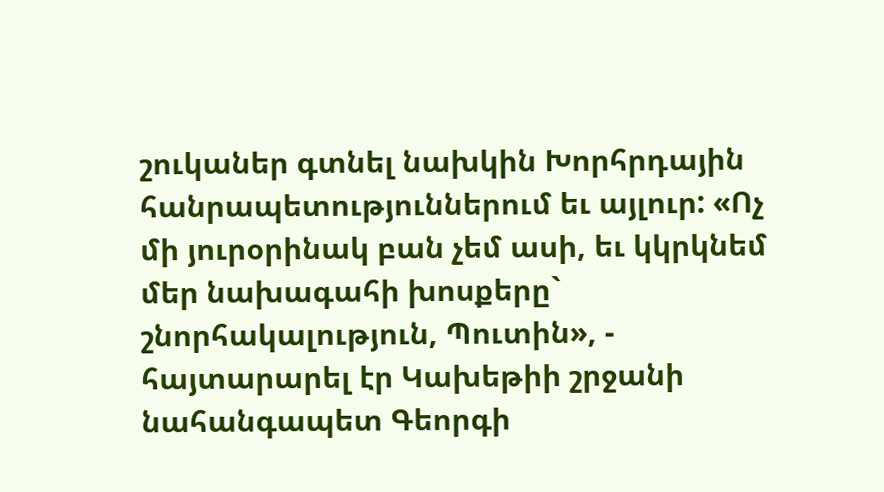շուկաներ գտնել նախկին Խորհրդային հանրապետություններում եւ այլուր: «Ոչ մի յուրօրինակ բան չեմ ասի, եւ կկրկնեմ մեր նախագահի խոսքերը` շնորհակալություն, Պուտին», - հայտարարել էր Կախեթիի շրջանի նահանգապետ Գեորգի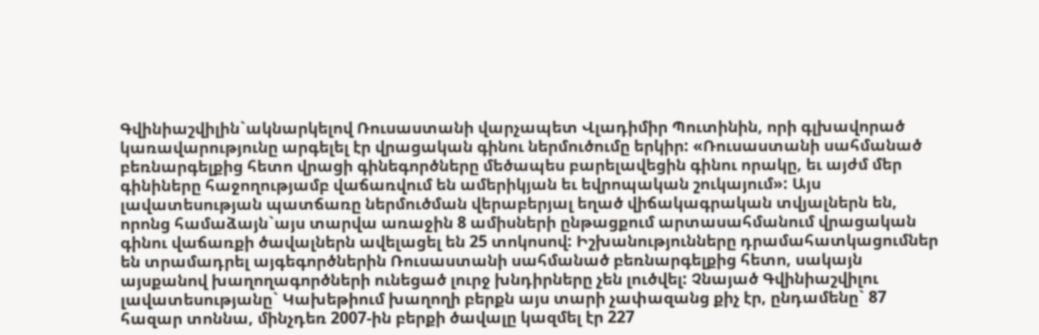Գվինիաշվիլին`ակնարկելով Ռուսաստանի վարչապետ Վլադիմիր Պուտինին, որի գլխավորած կառավարությունը արգելել էր վրացական գինու ներմուծումը երկիր: «Ռուսաստանի սահմանած բեռնարգելքից հետո վրացի գինեգործները մեծապես բարելավեցին գինու որակը, եւ այժմ մեր գինիները հաջողությամբ վաճառվում են ամերիկյան եւ եվրոպական շուկայում»: Այս լավատեսության պատճառը ներմուծման վերաբերյալ եղած վիճակագրական տվյալներն են, որոնց համաձայն`այս տարվա առաջին 8 ամիսների ընթացքում արտասահմանում վրացական գինու վաճառքի ծավալներն ավելացել են 25 տոկոսով: Իշխանությունները դրամահատկացումներ են տրամադրել այգեգործներին Ռուսաստանի սահմանած բեռնարգելքից հետո, սակայն այսքանով խաղողագործների ունեցած լուրջ խնդիրները չեն լուծվել: Չնայած Գվինիաշվիլու լավատեսությանը` Կախեթիում խաղողի բերքն այս տարի չափազանց քիչ էր, ընդամենը` 87 հազար տոննա, մինչդեռ 2007-ին բերքի ծավալը կազմել էր 227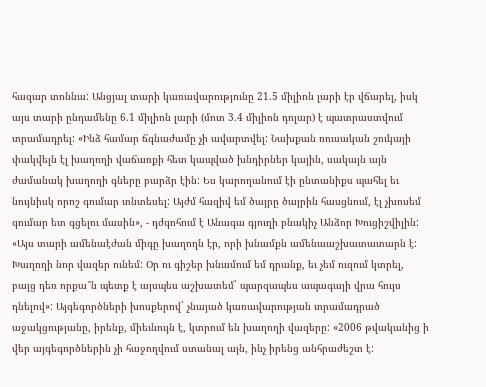հազար տոննա: Անցյալ տարի կառավարությունը 21.5 միլիոն լարի էր վճարել, իսկ այս տարի ընդամենը 6.1 միլիոն լարի (մոտ 3.4 միլիոն դոլար) է պատրաստվում տրամադրել: «Ինձ համար ճգնաժամը չի ավարտվել: Նախքան ռուսական շուկայի փակվելն էլ խաղողի վաճառքի հետ կապված խնդիրներ կային, սակայն այն ժամանակ խաղողի գները բարձր էին: Ես կարողանում էի ընտանիքս պահել եւ նույնիսկ որոշ գումար տնտեսել: Այժմ հազիվ եմ ծայրը ծայրին հասցնում, էլ չխոսեմ գումար ետ գցելու մասին», - դժգոհում է Անագա գյուղի բնակիչ Անձոր Խուցիշվիլին: «Այս տարի ամենաէժան միգը խաղողն էր, որի խնամքն ամենաաշխատատարն է: Խաղողի նոր վազեր ունեմ: Օր ու գիշեր խնամում եմ դրանք, եւ չեմ ուզում կտրել, բայց դեռ որքա՞ն պետք է այսպես աշխատեմ` պարզապես ապագայի վրա հույս դնելով»: Այգեգործների խոսքերով` չնայած կառավարության տրամադրած աջակցությանը, իրենք, միեւնույն է, կտրում են խաղողի վազերը: «2006 թվականից ի վեր այգեգործներին չի հաջողվում ստանալ այն, ինչ իրենց անհրաժեշտ է: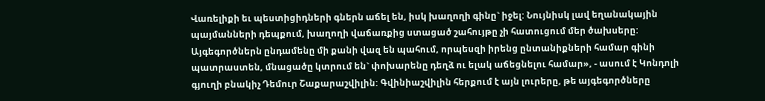Վառելիքի եւ պեստիցիդների գներն աճել են, իսկ խաղողի գինը` իջել: Նույնիսկ լավ եղանակային պայմանների դեպքում, խաղողի վաճառքից ստացած շահույթը չի հատուցում մեր ծախսերը: Այգեգործներն ընդամենը մի քանի վազ են պահում, որպեսզի իրենց ընտանիքների համար գինի պատրաստեն, մնացածը կտրում են` փոխարենը դեղձ ու ելակ աճեցնելու համար», - ասում է Կոնդոլի գյուղի բնակիչ Դեմուր Շաքարաշվիլին: Գվինիաշվիլին հերքում է այն լուրերը, թե այգեգործները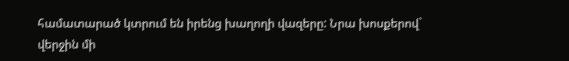համատարած կտրում են իրենց խաղողի վազերը: Նրա խոսքերով` վերջին մի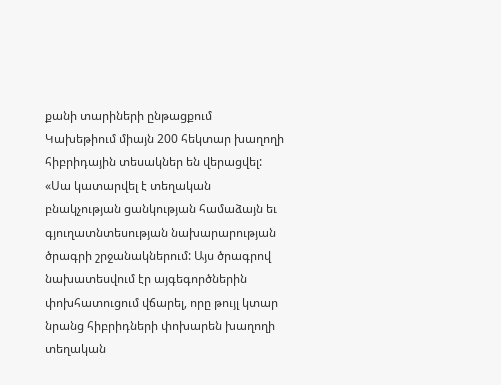քանի տարիների ընթացքում Կախեթիում միայն 200 հեկտար խաղողի հիբրիդային տեսակներ են վերացվել: «Սա կատարվել է տեղական բնակչության ցանկության համաձայն եւ գյուղատնտեսության նախարարության ծրագրի շրջանակներում: Այս ծրագրով նախատեսվում էր այգեգործներին փոխհատուցում վճարել, որը թույլ կտար նրանց հիբրիդների փոխարեն խաղողի տեղական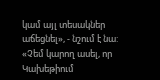կամ այլ տեսակներ աճեցնել», - նշում է նա: «Չեմ կարող ասել, որ Կախեթիում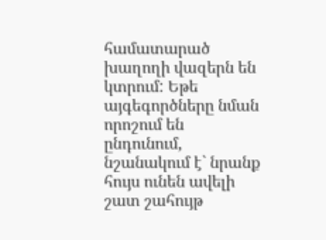համատարած խաղողի վազերն են կտրում: Եթե այգեգործները նման որոշում են ընդունում, նշանակում է` նրանք հույս ունեն ավելի շատ շահույթ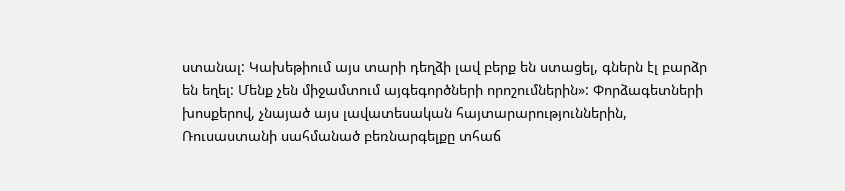ստանալ: Կախեթիում այս տարի դեղձի լավ բերք են ստացել, գներն էլ բարձր են եղել: Մենք չեն միջամտում այգեգործների որոշումներին»: Փորձագետների խոսքերով, չնայած այս լավատեսական հայտարարություններին, Ռուսաստանի սահմանած բեռնարգելքը տհաճ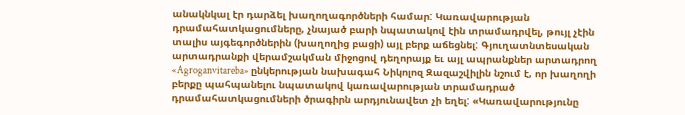անակնկալ էր դարձել խաղողագործների համար: Կառավարության դրամահատկացումները, չնայած բարի նպատակով էին տրամադրվել, թույլ չէին տալիս այգեգործներին (խաղողից բացի) այլ բերք աճեցնել: Գյուղատնտեսական արտադրանքի վերամշակման միջոցով դեղորայք եւ այլ ապրանքներ արտադրող «Agroganvitareba» ընկերության նախագահ Նիկոլոզ Զազաշվիլին նշում է, որ խաղողի բերքը պահպանելու նպատակով կառավարության տրամադրած դրամահատկացումների ծրագիրն արդյունավետ չի եղել: «Կառավարությունը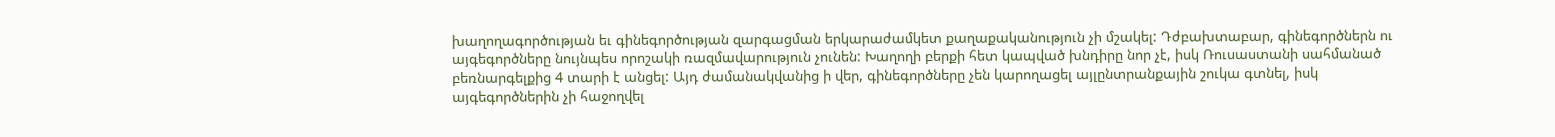խաղողագործության եւ գինեգործության զարգացման երկարաժամկետ քաղաքականություն չի մշակել: Դժբախտաբար, գինեգործներն ու այգեգործները նույնպես որոշակի ռազմավարություն չունեն: Խաղողի բերքի հետ կապված խնդիրը նոր չէ, իսկ Ռուսաստանի սահմանած բեռնարգելքից 4 տարի է անցել: Այդ ժամանակվանից ի վեր, գինեգործները չեն կարողացել այլընտրանքային շուկա գտնել, իսկ այգեգործներին չի հաջողվել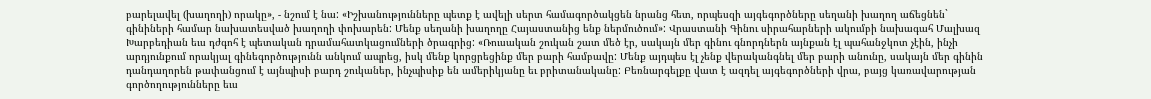բարելավել (խաղողի) որակը», - նշում է նա: «Իշխանությունները պետք է ավելի սերտ համագործակցեն նրանց հետ, որպեսզի այգեգործները սեղանի խաղող աճեցնեն` գինիների համար նախատեսված խաղողի փոխարեն: Մենք սեղանի խաղողը Հայաստանից ենք ներմուծում»: Վրաստանի Գինու սիրահարների ակումբի նախագահ Մալխազ Խարբեդիան եւս դժգոհ է պետական դրամահատկացումների ծրագրից: «Ռուսական շուկան շատ մեծ էր, սակայն մեր գինու գնորդներն այնքան էլ պահանջկոտ չէին, ինչի արդյունքում որակյալ գինեգործությունն անկում ապրեց, իսկ մենք կորցրեցինք մեր բարի համբավը: Մենք այդպես էլ չենք վերականգնել մեր բարի անունը, սակայն մեր գինին դանդաղորեն թափանցում է այնպիսի բարդ շուկաներ, ինչպիսիք են ամերիկյանը եւ բրիտանականը: Բեռնարգելքը վատ է ազդել այգեգործների վրա, բայց կառավարության գործողությունները եւս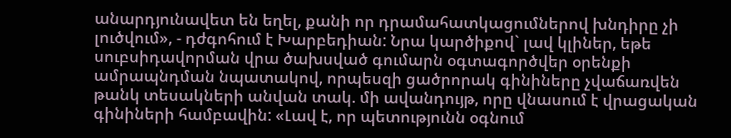անարդյունավետ են եղել, քանի որ դրամահատկացումներով խնդիրը չի լուծվում», - դժգոհում է Խարբեդիան: Նրա կարծիքով` լավ կլիներ, եթե սուբսիդավորման վրա ծախսված գումարն օգտագործվեր օրենքի ամրապնդման նպատակով, որպեսզի ցածրորակ գինիները չվաճառվեն թանկ տեսակների անվան տակ. մի ավանդույթ, որը վնասում է վրացական գինիների համբավին: «Լավ է, որ պետությունն օգնում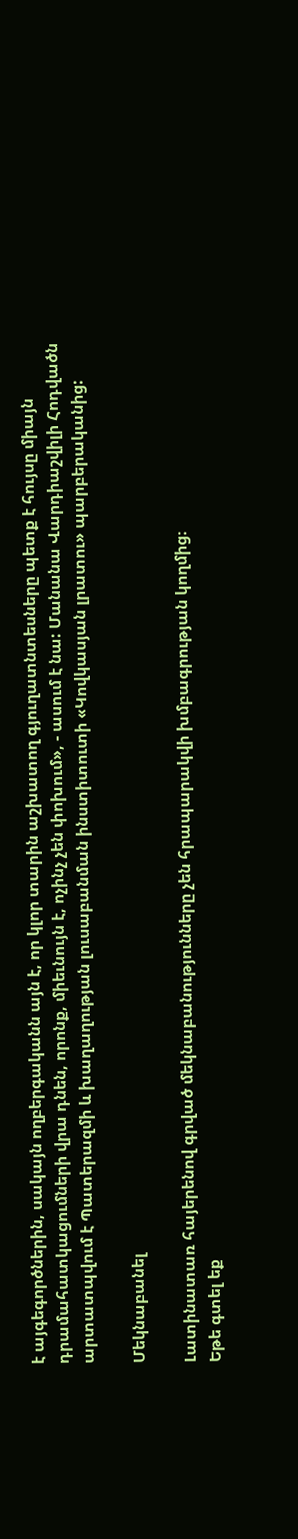է այգեգործներին, սակայն ողբերգականն այն է, որ կլոր տարին աշխատող գյուղատնտեսները պետք է հույսը միայն դրամահատկացումների վրա դնեն, որոնք, միեւնույն է, ոչինչ չեն փոխում», - ասում է նա: Մանանա Վարդիաշվիլի Հոդվածն արտատպվում է Պատերազմի և խաղաղության լուսաբանման ինստիտուտի «Կովկասյան լրատու» պարբերականից:

Մեկնաբանել

Լատինատառ հայերենով գրված մեկնաբանությունները չեն հրապարակվի խմբագրության կողմից։
Եթե գտել եք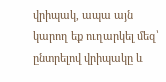վրիպակ, ապա այն կարող եք ուղարկել մեզ՝ ընտրելով վրիպակը և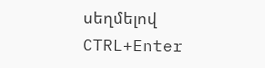սեղմելով CTRL+Enter